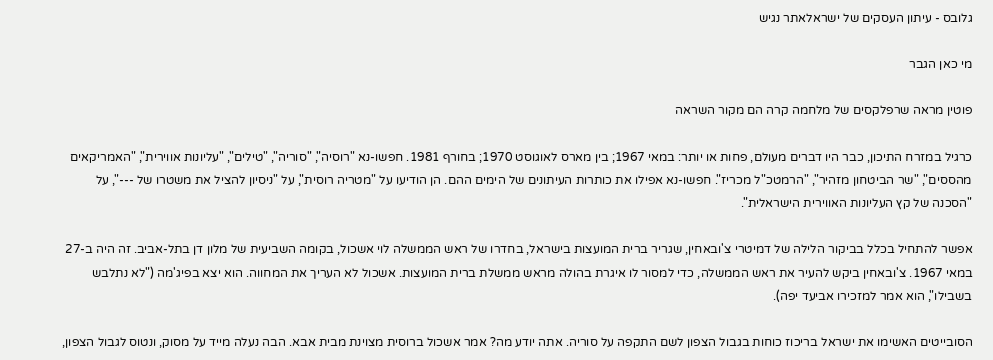גלובס - עיתון העסקים של ישראלאתר נגיש

מי כאן הגבר

פוטין מראה שרפלקסים של מלחמה קרה הם מקור השראה

כרגיל במזרח התיכון, כבר היו דברים מעולם, פחות או יותר: במאי 1967; בין מארס לאוגוסט 1970; בחורף 1981. חפשו-נא "רוסיה", "סוריה", "טילים", "עליונות אווירית", "האמריקאים מהססים", "שר הביטחון מזהיר", "הרמטכ"ל מכריז". חפשו-נא אפילו את כותרות העיתונים של הימים ההם. הן הודיעו על "מטריה רוסית", על "ניסיון להציל את משטרו של ---", על "הסכנה של קץ העליונות האווירית הישראלית".

אפשר להתחיל בכלל בביקור הלילה של דמיטרי צ'ובאחין, שגריר ברית המועצות בישראל, בחדרו של ראש הממשלה לוי אשכול, בקומה השביעית של מלון דן בתל-אביב. זה היה ב-27 במאי 1967. צ'ובאחין ביקש להעיר את ראש הממשלה, כדי למסור לו איגרת בהולה מראש ממשלת ברית המועצות. אשכול לא העריך את המחווה. הוא יצא בפיג'מה ("לא נתלבש בשבילו", הוא אמר למזכירו אביעד יפה).

הסובייטים האשימו את ישראל בריכוז כוחות בגבול הצפון לשם התקפה על סוריה. אתה יודע מה? אמר אשכול ברוסית מצוינת מבית אבא. הבה נעלה מייד על מסוק, ונטוס לגבול הצפון,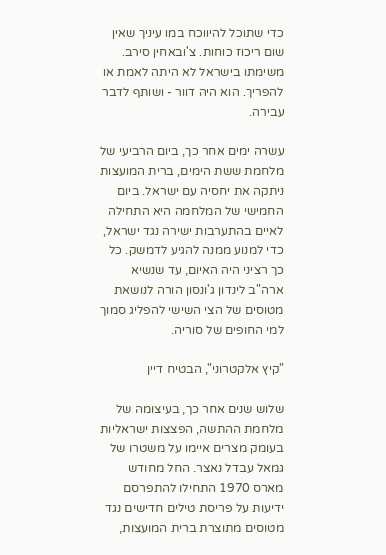כדי שתוכל להיווכח במו עיניך שאין שום ריכוז כוחות. צ'ובאחין סירב. משימתו בישראל לא היתה לאמת או להפריך. הוא היה דוור - ושותף לדבר עבירה.

עשרה ימים אחר כך, ביום הרביעי של מלחמת ששת הימים, ברית המועצות ניתקה את יחסיה עם ישראל. ביום החמישי של המלחמה היא התחילה לאיים בהתערבות ישירה נגד ישראל, כדי למנוע ממנה להגיע לדמשק. כל כך רציני היה האיום, עד שנשיא ארה"ב לינדון ג'ונסון הורה לנושאת מטוסים של הצי השישי להפליג סמוך למי החופים של סוריה.

"קיץ אלקטרוני", הבטיח דיין

שלוש שנים אחר כך, בעיצומה של מלחמת ההתשה, הפצצות ישראליות בעומק מצרים איימו על משטרו של גמאל עבדל נאצר. החל מחודש מארס 1970 התחילו להתפרסם ידיעות על פריסת טילים חדישים נגד מטוסים מתוצרת ברית המועצות,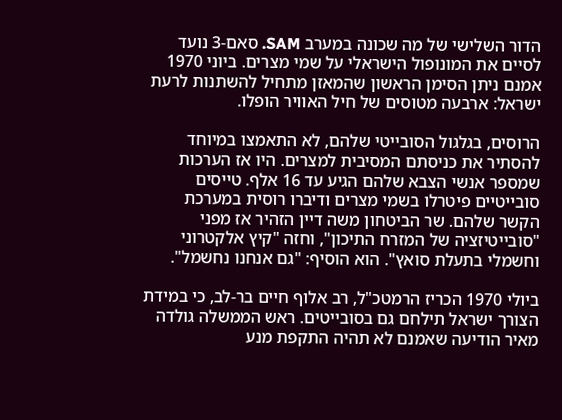הדור השלישי של מה שכונה במערב SAM. סאם-3 נועד לסיים את המונופול הישראלי על שמי מצרים. ביוני 1970 אמנם ניתן הסימן הראשון שהמאזן מתחיל להשתנות לרעת ישראל: ארבעה מטוסים של חיל האוויר הופלו.

הרוסים, בגלגול הסובייטי שלהם, לא התאמצו במיוחד להסתיר את כניסתם המסיבית למצרים. היו אז הערכות שמספר אנשי הצבא שלהם הגיע עד 16 אלף. טייסים סובייטיים פיטרלו בשמי מצרים ודיברו רוסית במערכת הקשר שלהם. שר הביטחון משה דיין הזהיר אז מפני "סובייטיזציה של המזרח התיכון", וחזה "קיץ אלקטרוני וחשמלי בתעלת סואץ". הוא הוסיף: "גם אנחנו נחשמל".

ביולי 1970 הכריז הרמטכ"ל, רב אלוף חיים בר-לב, כי במידת הצורך ישראל תילחם גם בסובייטים. ראש הממשלה גולדה מאיר הודיעה שאמנם לא תהיה התקפת מנע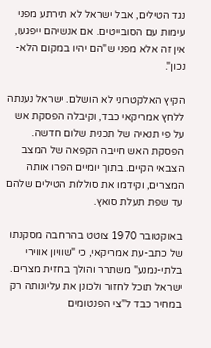נגד הטילים, אבל ישראל לא תירתע מפני עימות עם הסובייטים. אם אנשיהם ייפגעו, אין זה אלא מפני ש"הם יהיו במקום הלא-נכון".

הקיץ האלקטרוני לא הושלם. ישראל נענתה ללחץ אמריקאי כבד, וקיבלה הפסקת אש על פי תנאיה של תכנית שלום חדשה. הפסקת האש חייבה הקפאה של המצב הצבאי הקיים. בתוך יומיים הפרו אותה המצרים, וקידמו את סוללות הטילים שלהם עד שפת תעלת סואץ.

באוקטובר 1970 צוטט בהרחבה מסקנתו של כתב-עת אמריקאי, כי "שוויון אווירי בלתי-נמנע" משתרר והולך בחזית מצרים. ישראל תוכל לחזור ולכונן את עליונותה רק במחיר כבד ל"צי הפנטומים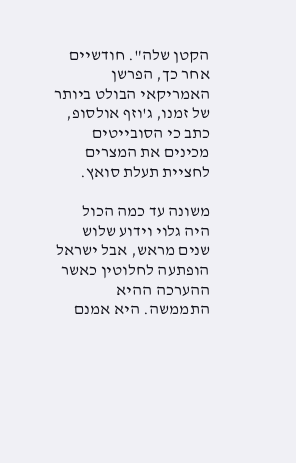הקטן שלה". חודשיים אחר כך, הפרשן האמריקאי הבולט ביותר של זמנו, ג'וזף אולסופ, כתב כי הסובייטים מכינים את המצרים לחציית תעלת סואץ.

משונה עד כמה הכול היה גלוי וידוע שלוש שנים מראש, אבל ישראל הופתעה לחלוטין כאשר ההערכה ההיא התממשה. היא אמנם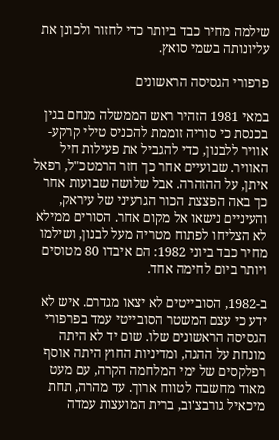שילמה מחיר כבד ביותר כדי לחזור ולכונן את עליונותה בשמי סואץ.

פרפורי הגסיסה הראשונים

במאי 1981 הזהיר ראש הממשלה מנחם בגין בכנסת כי סוריה זוממת להכניס טילי קרקע-אוויר ללבנון, כדי להגביל את פעילות חיל האוויר. שבועיים אחר כך חזר הרמטכ"ל, רפאל איתן, על ההזהרה. אבל שלושה שבועות אחר כך באה הפצצת הכור הגרעיני של עיראק, והעיניים נישאו אל מקום אחר. הסורים ממילא לא הצליחו לפתוח מטריה מעל לבנון, ושילמו מחיר כבד ביוני 1982: הם איבדו 80 מטוסים ויותר ביום לחימה אחד.

ב-1982, הסובייטים לא יצאו מגדרם. איש לא ידע כי עצם המשטר הסובייטי עמד בפרפורי הגסיסה הראשונים שלו. שום יד לא היתה מונחת על ההגה, ומדיניות החוץ היתה אוסף רפלקסים של ימי המלחמה הקרה, עם מעט מאוד מחשבה לטווח ארוך. עד מהרה, תחת מיכאיל גורבצ'וב, ברית המועצות עמדה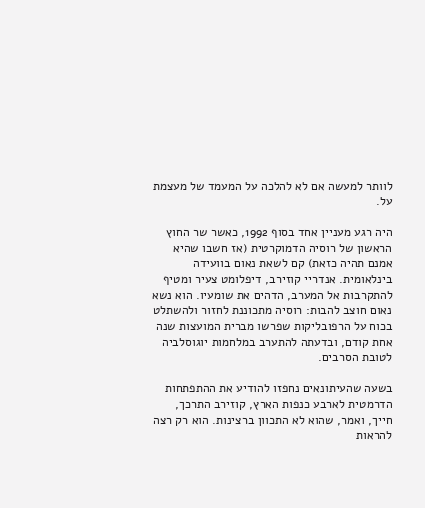לוותר למעשה אם לא להלכה על המעמד של מעצמת על.

היה רגע מעניין אחד בסוף 1992, כאשר שר החוץ הראשון של רוסיה הדמוקרטית (אז חשבו שהיא אמנם תהיה כזאת) קם לשאת נאום בוועידה בינלאומית. אנדריי קוזירב, דיפלומט צעיר ומטיף להתקרבות אל המערב, הדהים את שומעיו. הוא נשא נאום חוצב להבות: רוסיה מתכוננת לחזור ולהשתלט בכוח על הרפובליקות שפרשו מברית המועצות שנה אחת קודם, ובדעתה להתערב במלחמות יוגוסלביה לטובת הסרבים.

בשעה שהעיתונאים נחפזו להודיע את ההתפתחות הדרמטית לארבע כנפות הארץ, קוזירב התרכך, חייך, ואמר, שהוא לא התכוון ברצינות. הוא רק רצה להראות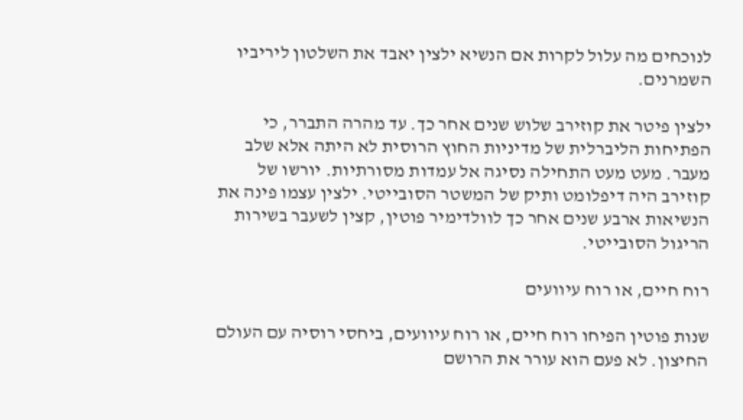לנוכחים מה עלול לקרות אם הנשיא ילצין יאבד את השלטון ליריביו השמרנים.

ילצין פיטר את קוזירב שלוש שנים אחר כך. עד מהרה התברר, כי הפתיחות הליברלית של מדיניות החוץ הרוסית לא היתה אלא שלב מעבר. מעט מעט התחילה נסיגה אל עמדות מסורתיות. יורשו של קוזירב היה דיפלומט ותיק של המשטר הסובייטי. ילצין עצמו פינה את הנשיאות ארבע שנים אחר כך לוולדימיר פוטין, קצין לשעבר בשירות הריגול הסובייטי.

רוח חיים, או רוח עיוועים

שנות פוטין הפיחו רוח חיים, או רוח עיוועים, ביחסי רוסיה עם העולם החיצון. לא פעם הוא עורר את הרושם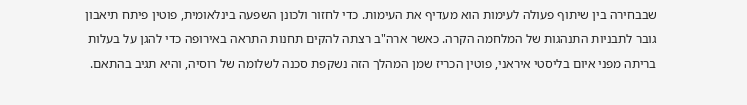שבבחירה בין שיתוף פעולה לעימות הוא מעדיף את העימות. כדי לחזור ולכונן השפעה בינלאומית, פוטין פיתח תיאבון גובר לתבניות התנהגות של המלחמה הקרה. כאשר ארה"ב רצתה להקים תחנות התראה באירופה כדי להגן על בעלות בריתה מפני איום בליסטי איראני, פוטין הכריז שמן המהלך הזה נשקפת סכנה לשלומה של רוסיה, והיא תגיב בהתאם.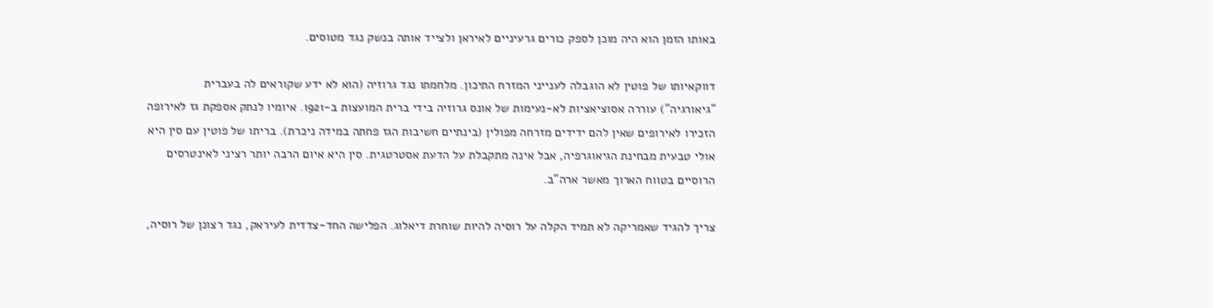באותו הזמן הוא היה מוכן לספק כורים גרעיניים לאיראן ולצייד אותה בנשק נגד מטוסים.

דווקאיותו של פוטין לא הוגבלה לענייני המזרח התיכון. מלחמתו נגד גרוזיה (הוא לא ידע שקוראים לה בעברית "גיאורגיה") עוררה אסוציאציות לא-נעימות של אונס גרוזיה בידי ברית המועצות ב-1921. איומיו לנתק אספקת גז לאירופה הזכירו לאירופים שאין להם ידידים מזרחה מפולין (בינתיים חשיבות הגז פחתה במידה ניכרת). בריתו של פוטין עם סין היא אולי טבעית מבחינת הגיאוגרפיה, אבל אינה מתקבלת על הדעת אסטרטגית. סין היא איום הרבה יותר רציני לאינטרסים הרוסיים בטווח הארוך מאשר ארה"ב.

צריך להגיד שאמריקה לא תמיד הקלה על רוסיה להיות שוחרת דיאלוג. הפלישה החד-צדדית לעיראק, נגד רצונן של רוסיה,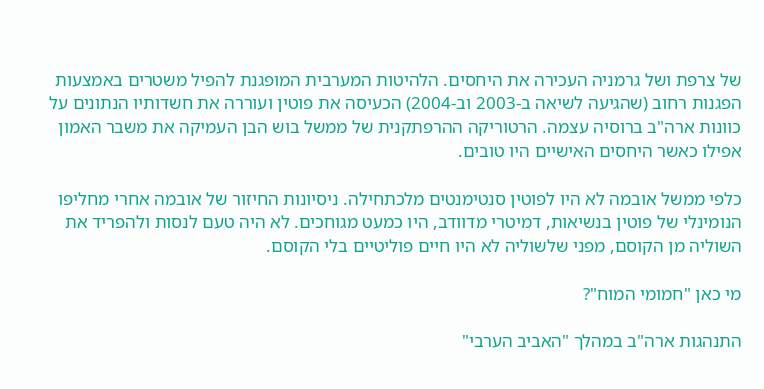של צרפת ושל גרמניה העכירה את היחסים. הלהיטות המערבית המופגנת להפיל משטרים באמצעות הפגנות רחוב (שהגיעה לשיאה ב-2003 וב-2004) הכעיסה את פוטין ועוררה את חשדותיו הנתונים על כוונות ארה"ב ברוסיה עצמה. הרטוריקה ההרפתקנית של ממשל בוש הבן העמיקה את משבר האמון אפילו כאשר היחסים האישיים היו טובים.

כלפי ממשל אובמה לא היו לפוטין סנטימנטים מלכתחילה. ניסיונות החיזור של אובמה אחרי מחליפו הנומינלי של פוטין בנשיאות, דמיטרי מדוודב, היו כמעט מגוחכים. לא היה טעם לנסות ולהפריד את השוליה מן הקוסם, מפני שלשוליה לא היו חיים פוליטיים בלי הקוסם.

מי כאן "חמומי המוח"?

התנהגות ארה"ב במהלך "האביב הערבי"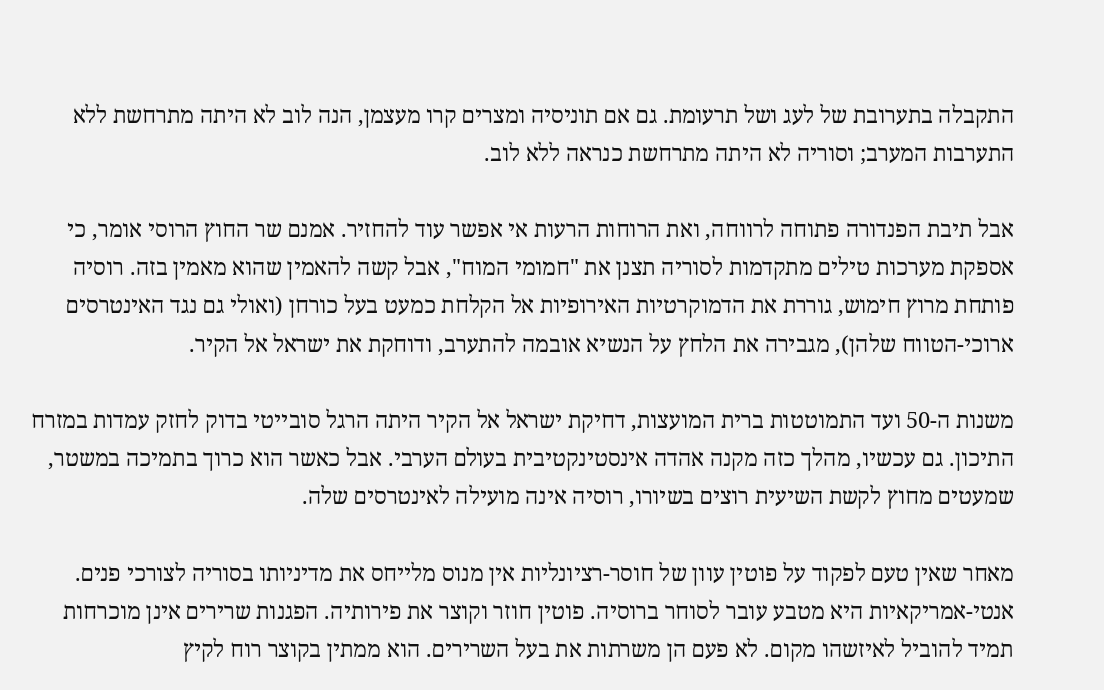התקבלה בתערובת של לעג ושל תרעומת. גם אם תוניסיה ומצרים קרו מעצמן, הנה לוב לא היתה מתרחשת ללא התערבות המערב; וסוריה לא היתה מתרחשת כנראה ללא לוב.

אבל תיבת הפנדורה פתוחה לרווחה, ואת הרוחות הרעות אי אפשר עוד להחזיר. אמנם שר החוץ הרוסי אומר, כי אספקת מערכות טילים מתקדמות לסוריה תצנן את "חמומי המוח", אבל קשה להאמין שהוא מאמין בזה. רוסיה פותחת מרוץ חימוש, גוררת את הדמוקרטיות האירופיות אל הקלחת כמעט בעל כורחן (ואולי גם נגד האינטרסים ארוכי-הטווח שלהן), מגבירה את הלחץ על הנשיא אובמה להתערב, ודוחקת את ישראל אל הקיר.

משנות ה-50 ועד התמוטטות ברית המועצות, דחיקת ישראל אל הקיר היתה הרגל סובייטי בדוק לחזק עמדות במזרח התיכון. גם עכשיו, מהלך כזה מקנה אהדה אינסטינקטיבית בעולם הערבי. אבל כאשר הוא כרוך בתמיכה במשטר, שמעטים מחוץ לקשת השיעית רוצים בשיורו, רוסיה אינה מועילה לאינטרסים שלה.

מאחר שאין טעם לפקוד על פוטין עוון של חוסר-רציונליות אין מנוס מלייחס את מדיניותו בסוריה לצורכי פנים. אנטי-אמריקאיות היא מטבע עובר לסוחר ברוסיה. פוטין חוזר וקוצר את פירותיה. הפגנות שרירים אינן מוכרחות תמיד להוביל לאיזשהו מקום. לא פעם הן משרתות את בעל השרירים. הוא ממתין בקוצר רוח לקיץ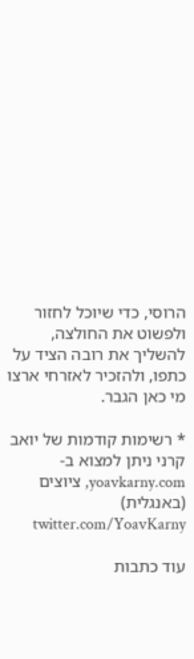הרוסי, כדי שיוכל לחזור ולפשוט את החולצה, להשליך את רובה הציד על כתפו, ולהזכיר לאזרחי ארצו מי כאן הגבר.

* רשימות קודמות של יואב קרני ניתן למצוא ב-yoavkarny.com, ציוצים (באנגלית) twitter.com/YoavKarny

עוד כתבות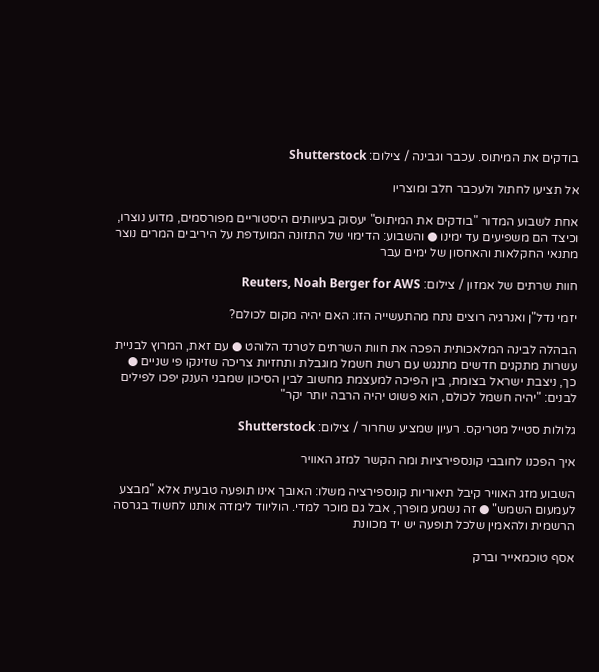בודקים את המיתוס. עכבר וגבינה / צילום: Shutterstock

אל תציעו לחתול ולעכבר חלב ומוצריו

אחת לשבוע המדור "בודקים את המיתוס" יעסוק בעיוותים היסטוריים מפורסמים, מדוע נוצרו, וכיצד הם משפיעים עד ימינו ● והשבוע: הדימוי של התזונה המועדפת על היריבים המרים נוצר מתנאי החקלאות והאחסון של ימים עבר

חוות שרתים של אמזון / צילום: Reuters, Noah Berger for AWS

יזמי נדל"ן ואנרגיה רוצים נתח מהתעשייה הזו: האם יהיה מקום לכולם?

הבהלה לבינה המלאכותית הפכה את חוות השרתים לטרנד הלוהט ● עם זאת, המרוץ לבניית עשרות מתקנים חדשים מתנגש עם רשת חשמל מוגבלת ותחזיות צריכה שזינקו פי שניים ● כך, ניצבת ישראל בצומת, בין הפיכה למעצמת מחשוב לבין הסיכון שמבני הענק יפכו לפילים לבנים: "יהיה חשמל לכולם, הוא פשוט יהיה הרבה יותר יקר"

גלולות סטייל מטריקס. רעיון שמציע שחרור / צילום: Shutterstock

איך הפכנו לחובבי קונספירציות ומה הקשר למזג האוויר

השבוע מזג האוויר קיבל תיאוריות קונספירציה משלו: האובך אינו תופעה טבעית אלא "מבצע לעמעום השמש" ● זה נשמע מופרך, אבל גם מוכר למדי. הוליווד לימדה אותנו לחשוד בגרסה הרשמית ולהאמין שלכל תופעה יש יד מכוונת

אסף טוכמאייר וברק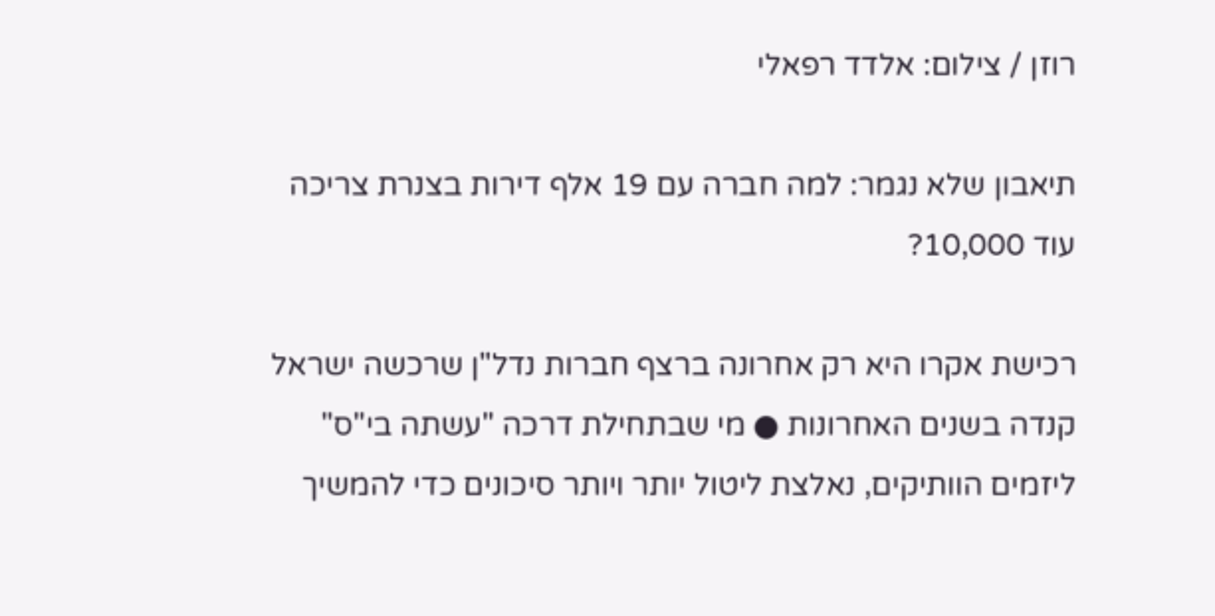רוזן / צילום: אלדד רפאלי

תיאבון שלא נגמר: למה חברה עם 19 אלף דירות בצנרת צריכה עוד 10,000?

רכישת אקרו היא רק אחרונה ברצף חברות נדל"ן שרכשה ישראל קנדה בשנים האחרונות ● מי שבתחילת דרכה "עשתה בי"ס" ליזמים הוותיקים, נאלצת ליטול יותר ויותר סיכונים כדי להמשיך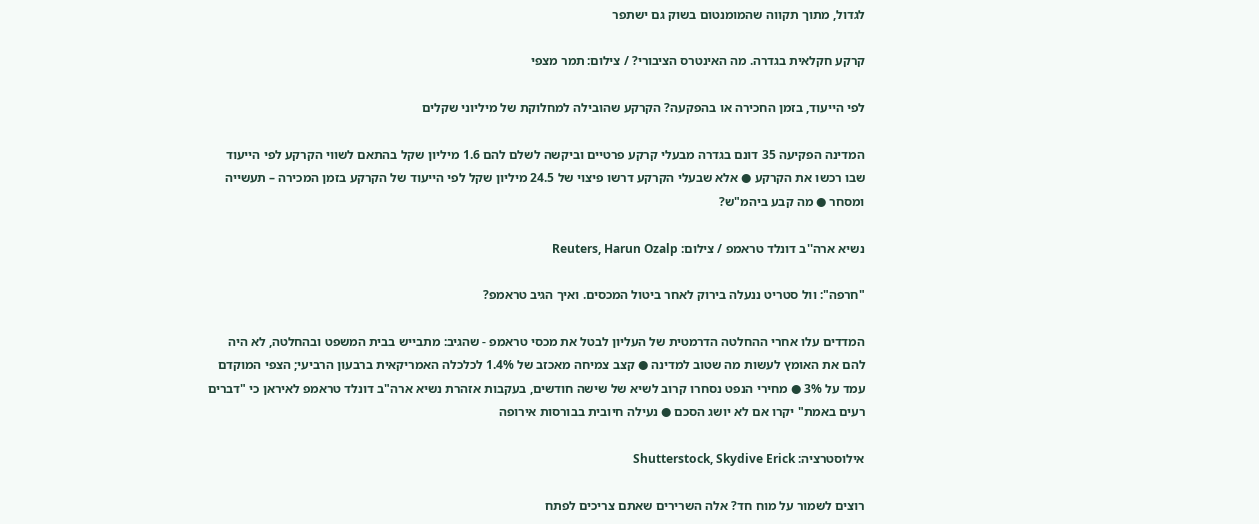לגדול, מתוך תקווה שהמומנטום בשוק גם ישתפר

קרקע חקלאית בגדרה. מה האינטרס הציבורי? / צילום: תמר מצפי

לפי הייעוד, בזמן החכירה או בהפקעה? הקרקע שהובילה למחלוקת של מיליוני שקלים

המדינה הפקיעה 35 דונם בגדרה מבעלי קרקע פרטיים וביקשה לשלם להם 1.6 מיליון שקל בהתאם לשווי הקרקע לפי הייעוד שבו רכשו את הקרקע ● אלא שבעלי הקרקע דרשו פיצוי של 24.5 מיליון שקל לפי הייעוד של הקרקע בזמן המכירה – תעשייה ומסחר ● מה קבע ביהמ"ש?

נשיא ארה''ב דונלד טראמפ / צילום: Reuters, Harun Ozalp

"חרפה": וול סטריט ננעלה בירוק לאחר ביטול המכסים. ואיך הגיב טראמפ?

המדדים עלו אחרי ההחלטה הדרמטית של העליון לבטל את מכסי טראמפ - שהגיב: מתבייש בבית המשפט ובהחלטה, לא היה להם את האומץ לעשות מה שטוב למדינה ● קצב צמיחה מאכזב של 1.4% לכלכלה האמריקאית ברבעון הרביעי; הצפי המוקדם עמד על 3% ● מחירי הנפט נסחרו קרוב לשיא של שישה חודשים, בעקבות אזהרת נשיא ארה"ב דונלד טראמפ לאיראן כי "דברים רעים באמת" יקרו אם לא יושג הסכם ● נעילה חיובית בבורסות אירופה

אילוסטרציה: Shutterstock, Skydive Erick

רוצים לשמור על מוח חד? אלה השרירים שאתם צריכים לפתח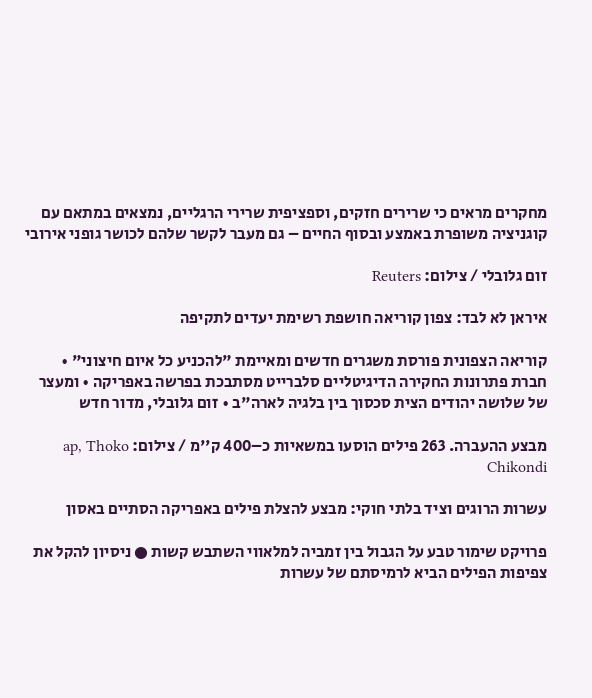מחקרים מראים כי שרירים חזקים, וספציפית שרירי הרגליים, נמצאים במתאם עם קוגניציה משופרת באמצע ובסוף החיים – גם מעבר לקשר שלהם לכושר גופני אירובי

זום גלובלי / צילום: Reuters

איראן לא לבד: צפון קוריאה חושפת רשימת יעדים לתקיפה

קוריאה הצפונית פורסת משגרים חדשים ומאיימת "להכניע כל איום חיצוני" • חברת פתרונות החקירה הדיגיטליים סלברייט מסתבכת בפרשה באפריקה • ומעצר של שלושה יהודים הצית סכסוך בין בלגיה לארה"ב • זום גלובלי, מדור חדש

מבצע ההעברה. 263 פילים הוסעו במשאיות כ–400 ק''מ / צילום: ap, Thoko Chikondi

עשרות הרוגים וציד בלתי חוקי: מבצע להצלת פילים באפריקה הסתיים באסון

פרויקט שימור טבע על הגבול בין זמביה למלאווי השתבש קשות ● ניסיון להקל את צפיפות הפילים הביא לרמיסתם של עשרות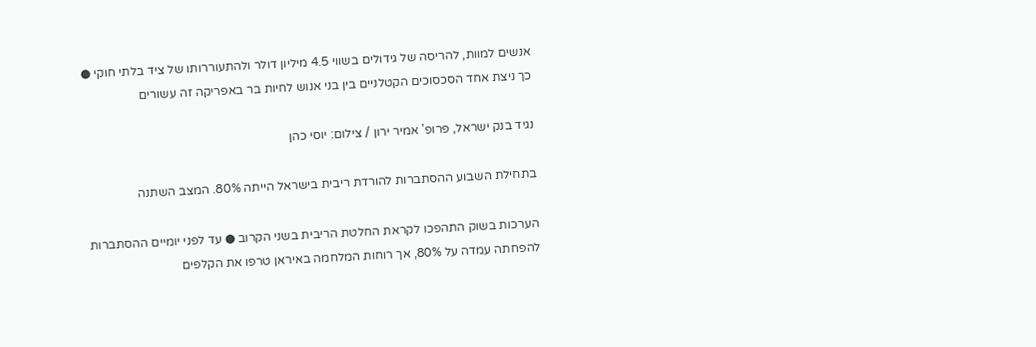אנשים למוות, להריסה של גידולים בשווי 4.5 מיליון דולר ולהתעוררותו של ציד בלתי חוקי ● כך ניצת אחד הסכסוכים הקטלניים בין בני אנוש לחיות בר באפריקה זה עשורים

נגיד בנק ישראל, פרופ' אמיר ירון / צילום: יוסי כהן

בתחילת השבוע ההסתברות להורדת ריבית בישראל הייתה 80%. המצב השתנה

הערכות בשוק התהפכו לקראת החלטת הריבית בשני הקרוב ● עד לפני יומיים ההסתברות להפחתה עמדה על 80%, אך רוחות המלחמה באיראן טרפו את הקלפים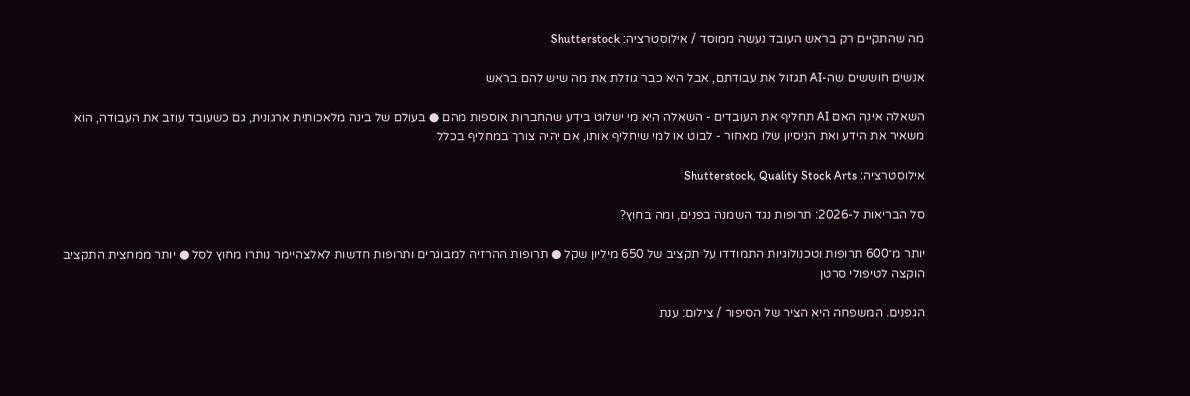מה שהתקיים רק בראש העובד נעשה ממוסד / אילוסטרציה: Shutterstock

אנשים חוששים שה-AI תגזול את עבודתם, אבל היא כבר גוזלת את מה שיש להם בראש

השאלה אינה האם AI תחליף את העובדים - השאלה היא מי ישלוט בידע שהחברות אוספות מהם ● בעולם של בינה מלאכותית ארגונית, גם כשעובד עוזב את העבודה, הוא משאיר את הידע ואת הניסיון שלו מאחור - לבוט או למי שיחליף אותו, אם יהיה צורך במחליף בכלל

אילוסטרציה: Shutterstock, Quality Stock Arts

סל הבריאות ל-2026: תרופות נגד השמנה בפנים, ומה בחוץ?

יותר מ־600 תרופות וטכנולוגיות התמודדו על תקציב של 650 מיליון שקל ● תרופות ההרזיה למבוגרים ותרופות חדשות לאלצהיימר נותרו מחוץ לסל ● יותר ממחצית התקציב הוקצה לטיפולי סרטן

הגפנים. המשפחה היא הציר של הסיפור / צילום: ענת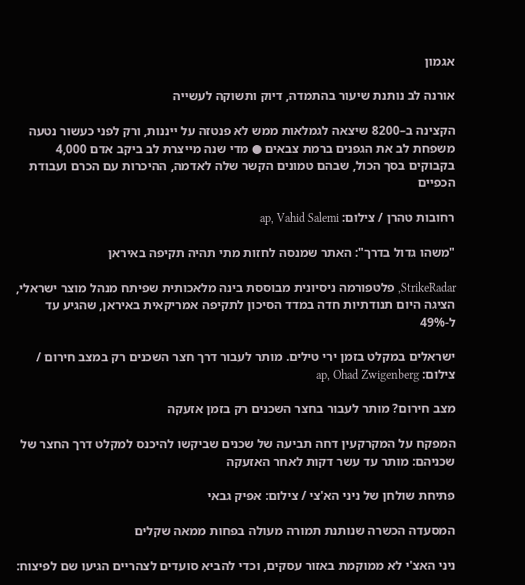אגמון

אורנה לב נותנת שיעור בהתמדה, דיוק ותשוקה לעשייה

הקצינה ב–8200 שיצאה לגמלאות ממש לא פנטזה על ייננות, ורק לפני כעשור נטעה משפחת לב את הגפנים ברמת צבאים ● מדי שנה מייצרת לב ביקב אדם 4,000 בקבוקים בסך הכול, שבהם טמונים הקשר שלה לאדמה, ההיכרות עם הכרם ועבודת הכפיים

רחובות טהרן / צילום: ap, Vahid Salemi

"משהו גדול בדרך": האתר שמנסה לחזות מתי תהיה תקיפה באיראן

StrikeRadar, פלטפורמה ניסיונית מבוססת בינה מלאכותית שפיתח מנהל מוצר ישראלי, הציגה היום תנודתיות חדה במדד הסיכון לתקיפה אמריקאית באיראן, שהגיע עד ל-49%

ישראלים במקלט בזמן ירי טילים. מותר לעבור דרך חצר השכנים רק במצב חירום / צילום: ap, Ohad Zwigenberg

מצב חירום? מותר לעבור בחצר השכנים רק בזמן אזעקה

המפקח על המקרקעין דחה תביעה של שכנים שביקשו להיכנס למקלט דרך החצר של שכניהם: מותר עד עשר דקות לאחר האזעקה

פתיחת שולחן של ניני הא'צי / צילום: אפיק גבאי

המסעדה הכשרה שנותנת תמורה מעולה בפחות ממאה שקלים

ניני האצ'י לא ממוקמת באזור עסקים, וכדי להביא סועדים לצהריים הגיעו שם לפיצוח: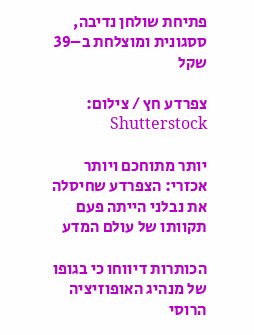פתיחת שולחן נדיבה, ססגונית ומוצלחת ב–39 שקל

צפרדע חץ / צילום: Shutterstock

יותר מתוחכם ויותר אכזרי: הצפרדע שחיסלה את נבלני הייתה פעם תקוותו של עולם המדע

הכותרות דיווחו כי בגופו של מנהיג האופוזיציה הרוסי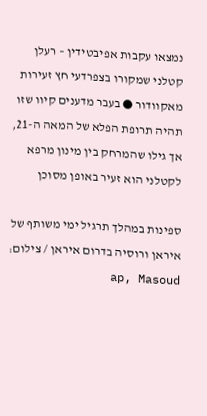נמצאו עקבות אפיבטידין – רעלן קטלני שמקורו בצפרדעי חץ זעירות מאקוודור ● בעבר מדענים קיוו שזו תהיה תרופת הפלא של המאה ה-21, אך גילו שהמרחק בין מינון מרפא לקטלני הוא זעיר באופן מסוכן

ספינות במהלך תרגיל ימי משותף של איראן ורוסיה בדרום איראן / צילום: ap, Masoud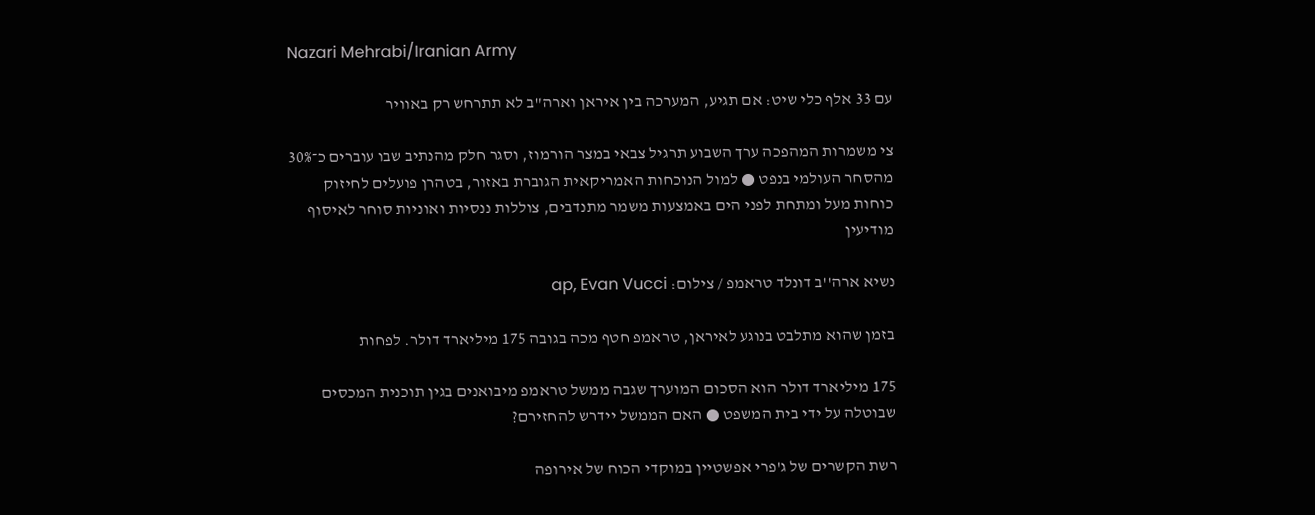Nazari Mehrabi/Iranian Army

עם 33 אלף כלי שיט: אם תגיע, המערכה בין איראן וארה"ב לא תתרחש רק באוויר

צי משמרות המהפכה ערך השבוע תרגיל צבאי במצר הורמוז, וסגר חלק מהנתיב שבו עוברים כ־30% מהסחר העולמי בנפט ● למול הנוכחות האמריקאית הגוברת באזור, בטהרן פועלים לחיזוק כוחות מעל ומתחת לפני הים באמצעות משמר מתנדבים, צוללות ננסיות ואוניות סוחר לאיסוף מודיעין

נשיא ארה''ב דונלד טראמפ / צילום: ap, Evan Vucci

בזמן שהוא מתלבט בנוגע לאיראן, טראמפ חטף מכה בגובה 175 מיליארד דולר. לפחות

175 מיליארד דולר הוא הסכום המוערך שגבה ממשל טראמפ מיבואנים בגין תוכנית המכסים שבוטלה על ידי בית המשפט ● האם הממשל יידרש להחזירם?

רשת הקשרים של ג'פרי אפשטיין במוקדי הכוח של אירופה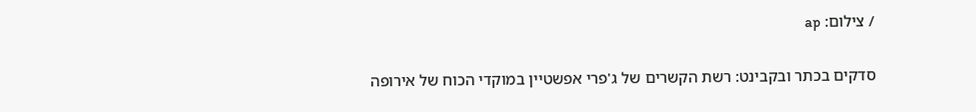/ צילום: ap

סדקים בכתר ובקבינט: רשת הקשרים של ג'פרי אפשטיין במוקדי הכוח של אירופה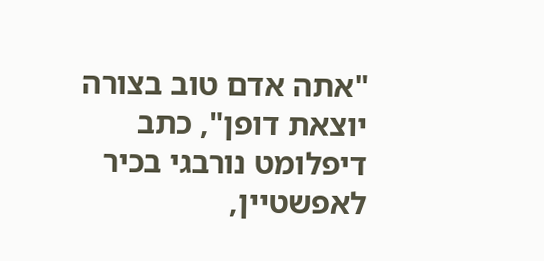"אתה אדם טוב בצורה יוצאת דופן", כתב דיפלומט נורבגי בכיר לאפשטיין,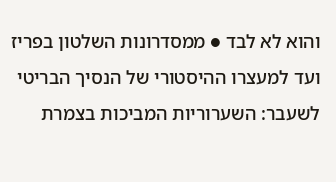והוא לא לבד ● ממסדרונות השלטון בפריז ועד למעצרו ההיסטורי של הנסיך הבריטי לשעבר: השערוריות המביכות בצמרת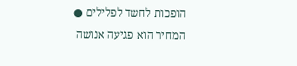הופכות לחשד לפלילים ● המחיר הוא פגיעה אנושה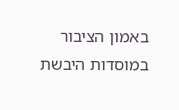באמון הציבור במוסדות היבשת